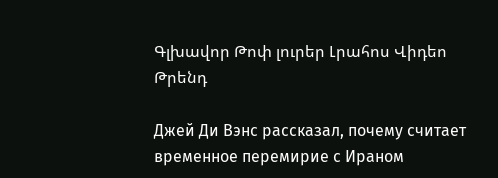Գլխավոր Թոփ լուրեր Լրահոս Վիդեո Թրենդ

Джей Ди Вэнс рассказал, почему считает временное перемирие с Ираном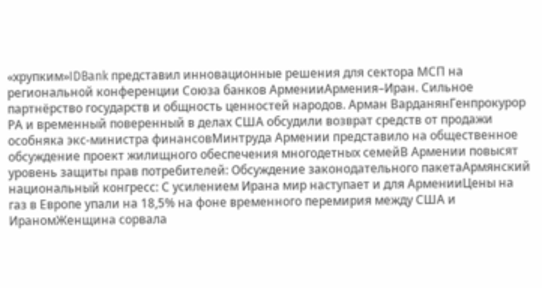«хрупким»IDBank представил инновационные решения для сектора МСП на региональной конференции Союза банков АрменииАрмения–Иран. Сильное партнёрство государств и общность ценностей народов. Арман ВарданянГенпрокурор РА и временный поверенный в делах США обсудили возврат средств от продажи особняка экс-министра финансовМинтруда Армении представило на общественное обсуждение проект жилищного обеспечения многодетных семейВ Армении повысят уровень защиты прав потребителей: Обсуждение законодательного пакетаАрмянский национальный конгресс: С усилением Ирана мир наступает и для АрменииЦены на газ в Европе упали на 18,5% на фоне временного перемирия между США и ИраномЖенщина сорвала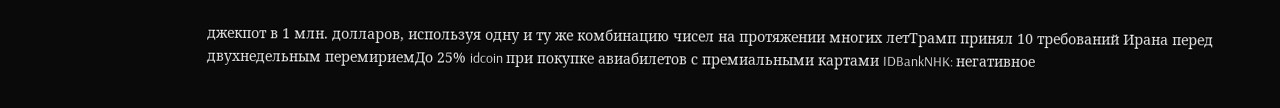джекпот в 1 млн. долларов, используя одну и ту же комбинацию чисел на протяжении многих летТрамп принял 10 требований Ирана перед двухнедельным перемириемДо 25% idcoin при покупке авиабилетов с премиальными картами IDBankNHK: негативное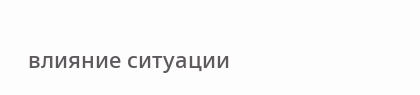влияние ситуации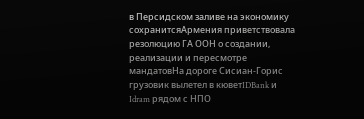в Персидском заливе на экономику сохранитсяАрмения приветствовала резолюцию ГА ООН о создании, реализации и пересмотре мандатовНа дороге Сисиан-Горис грузовик вылетел в кюветIDBank и Idram рядом с НПО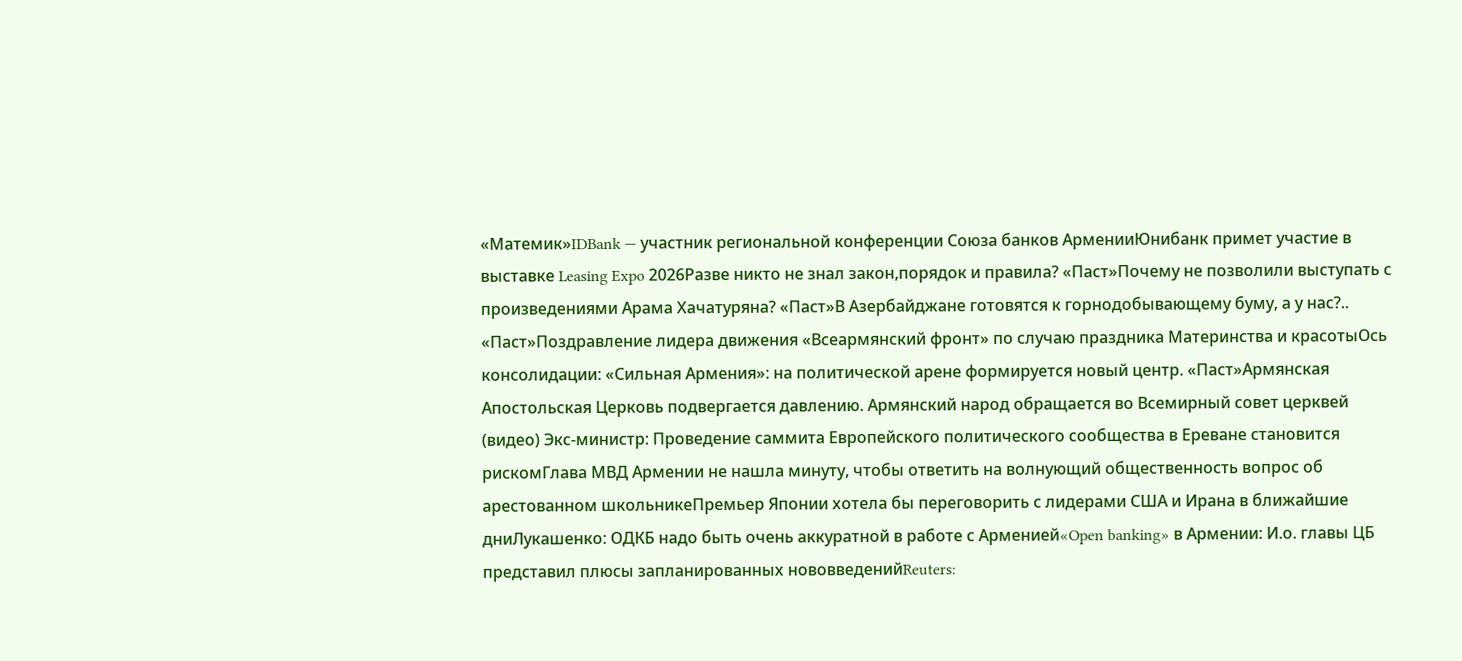«Матемик»IDBank — участник региональной конференции Союза банков АрменииЮнибанк примет участие в выставке Leasing Expo 2026Разве никто не знал закон,порядок и правила? «Паст»Почему не позволили выступать с произведениями Арама Хачатуряна? «Паст»В Азербайджане готовятся к горнодобывающему буму, а у нас?.. «Паст»Поздравление лидера движения «Всеармянский фронт» по случаю праздника Материнства и красотыОсь консолидации: «Сильная Армения»: на политической арене формируется новый центр. «Паст»Армянская Апостольская Церковь подвергается давлению. Армянский народ обращается во Всемирный совет церквей (видео) Экс-министр: Проведение саммита Европейского политического сообщества в Ереване становится рискомГлава МВД Армении не нашла минуту, чтобы ответить на волнующий общественность вопрос об арестованном школьникеПремьер Японии хотела бы переговорить с лидерами США и Ирана в ближайшие дниЛукашенко: ОДКБ надо быть очень аккуратной в работе с Арменией«Open banking» в Армении: И.о. главы ЦБ представил плюсы запланированных нововведенийReuters: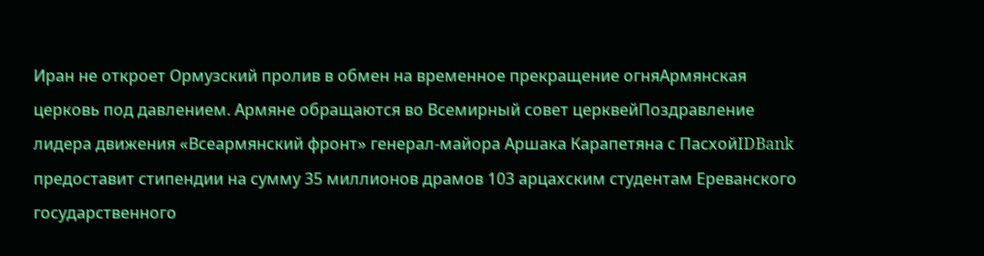Иран не откроет Ормузский пролив в обмен на временное прекращение огняАрмянская церковь под давлением. Армяне обращаются во Всемирный совет церквейПоздравление лидера движения «Всеармянский фронт» генерал-майора Аршака Карапетяна с ПасхойIDBank предоставит стипендии на сумму 35 миллионов драмов 103 арцахским студентам Ереванского государственного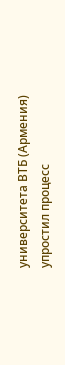университета ВТБ (Армения) упростил процесс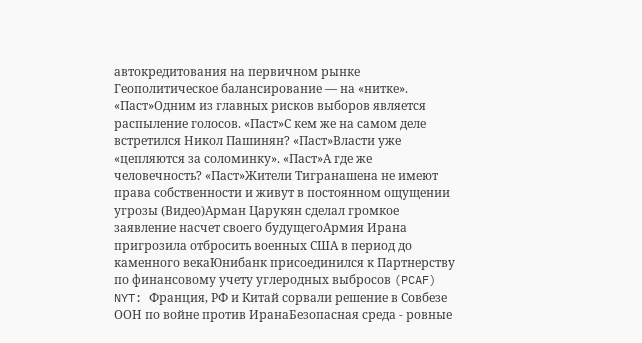автокредитования на первичном рынке Геополитическое балансирование — на «нитке». «Паст»Одним из главных рисков выборов является распыление голосов. «Паст»С кем же на самом деле встретился Никол Пашинян? «Паст»Власти уже «цепляются за соломинку». «Паст»А где же человечность? «Паст»Жители Тигранашена не имеют права собственности и живут в постоянном ощущении угрозы (Видео)Арман Царукян сделал громкое заявление насчет своего будущегоАрмия Ирана пригрозила отбросить военных США в период до каменного векаЮнибанк присоединился к Партнерству по финансовому учету углеродных выбросов (PCAF) NYT: Франция, РФ и Китай сорвали решение в Совбезе ООН по войне против ИранаБезопасная среда - ровные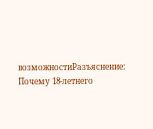возможностиРазъяснение: Почему 18-летнего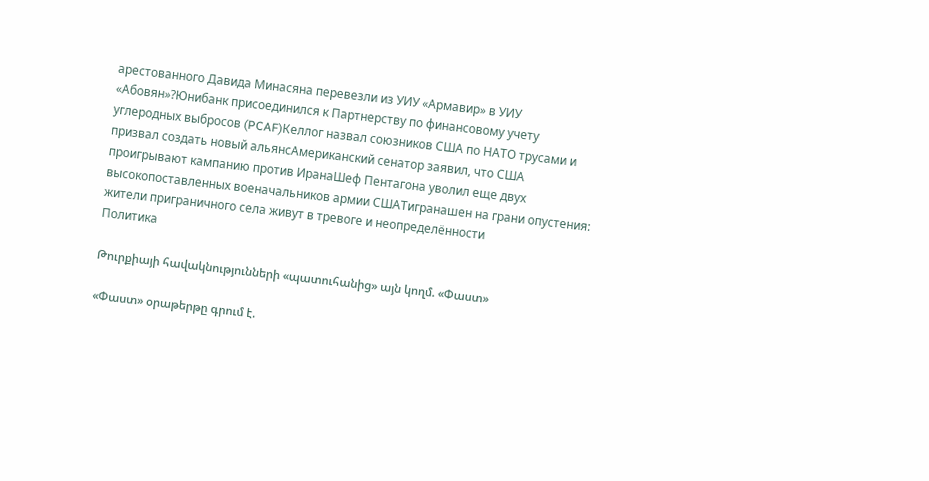арестованного Давида Минасяна перевезли из УИУ «Армавир» в УИУ «Абовян»?Юнибанк присоединился к Партнерству по финансовому учету углеродных выбросов (PCAF)Келлог назвал союзников США по НАТО трусами и призвал создать новый альянсАмериканский сенатор заявил, что США проигрывают кампанию против ИранаШеф Пентагона уволил еще двух высокопоставленных военачальников армии СШАТигранашен на грани опустения: жители приграничного села живут в тревоге и неопределённости
Политика

Թուրքիայի հավակնությունների «պատուհանից» այն կողմ. «Փաստ»

«Փաստ» օրաթերթը գրում է.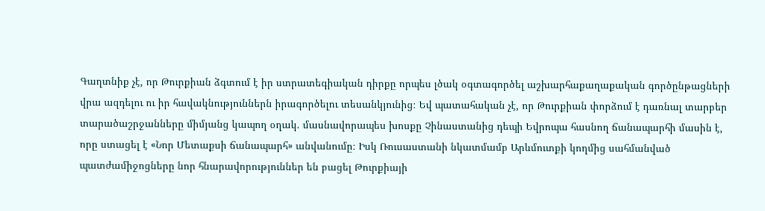Գաղտնիք չէ, որ Թուրքիան ձգտում է իր ստրատեգիական դիրքը որպես լծակ օգտագործել աշխարհաքաղաքական գործընթացների վրա ազդելու ու իր հավակնություններն իրագործելու տեսանկյունից։ Եվ պատահական չէ, որ Թուրքիան փորձում է դառնալ տարբեր տարածաշրջանները միմյանց կապող օղակ. մասնավորապես խոսքը Չինաստանից դեպի Եվրոպա հասնող ճանապարհի մասին է, որը ստացել է «Նոր Մետաքսի ճանապարհ» անվանումը։ Իսկ Ռուսաստանի նկատմամբ Արևմուտքի կողմից սահմանված պատժամիջոցները նոր հնարավորություններ են բացել Թուրքիայի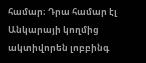համար։ Դրա համար էլ Անկարայի կողմից ակտիվորեն լոբբինգ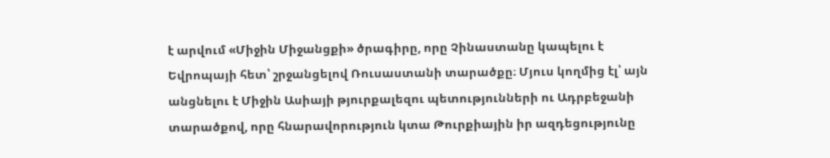է արվում «Միջին Միջանցքի» ծրագիրը, որը Չինաստանը կապելու է Եվրոպայի հետ՝ շրջանցելով Ռուսաստանի տարածքը։ Մյուս կողմից էլ՝ այն անցնելու է Միջին Ասիայի թյուրքալեզու պետությունների ու Ադրբեջանի տարածքով, որը հնարավորություն կտա Թուրքիային իր ազդեցությունը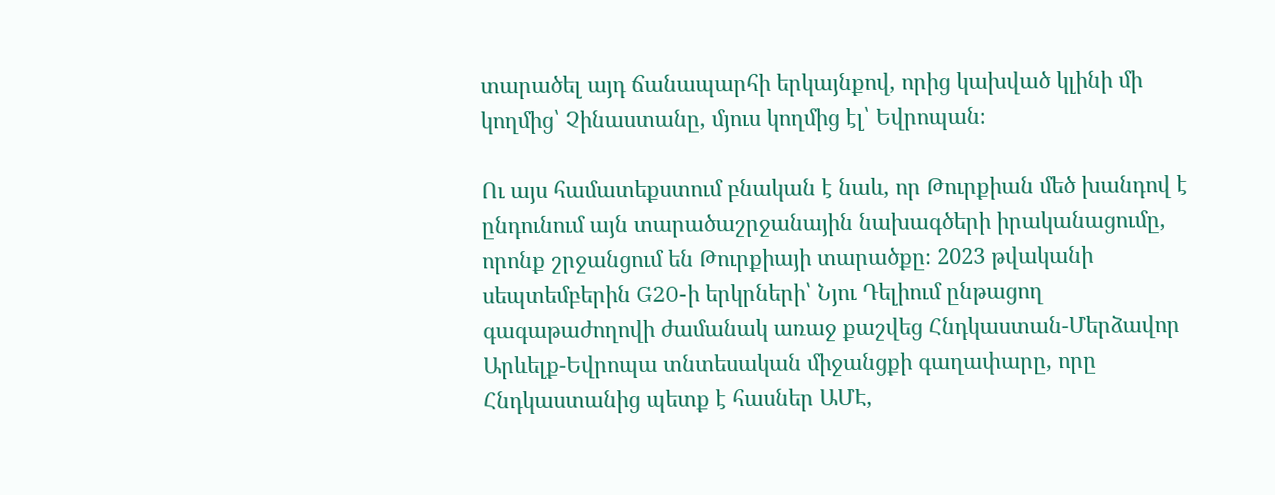տարածել այդ ճանապարհի երկայնքով, որից կախված կլինի մի կողմից՝ Չինաստանը, մյուս կողմից էլ՝ Եվրոպան։

Ու այս համատեքստում բնական է նաև, որ Թուրքիան մեծ խանդով է ընդունում այն տարածաշրջանային նախագծերի իրականացումը, որոնք շրջանցում են Թուրքիայի տարածքը։ 2023 թվականի սեպտեմբերին G20-ի երկրների՝ Նյու Դելիում ընթացող գագաթաժողովի ժամանակ առաջ քաշվեց Հնդկաստան-Մերձավոր Արևելք-Եվրոպա տնտեսական միջանցքի գաղափարը, որը Հնդկաստանից պետք է հասներ ԱՄԷ,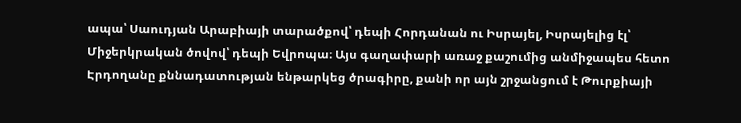ապա՝ Սաուդյան Արաբիայի տարածքով՝ դեպի Հորդանան ու Իսրայել, Իսրայելից էլ՝ Միջերկրական ծովով՝ դեպի Եվրոպա։ Այս գաղափարի առաջ քաշումից անմիջապես հետո Էրդողանը քննադատության ենթարկեց ծրագիրը, քանի որ այն շրջանցում է Թուրքիայի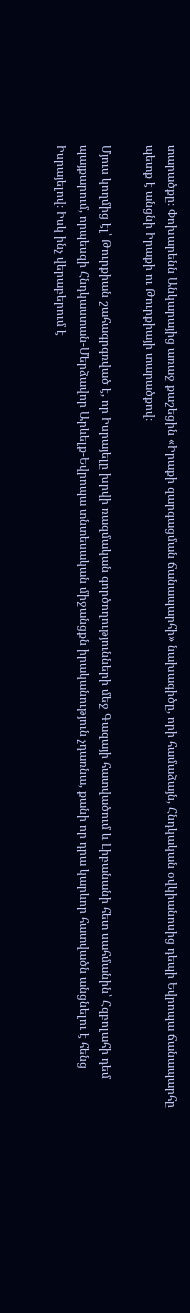տարածքը։ Փոխարենն Անկարայից առաջ քաշեցին «Իրաքի զարգացման ճանապարհի» նախագիծը, որի համաձայն, Հնդկական օվկիանոսից դեպի Եվրոպա ճանապարհը պետք է անցնի Իրաքի ու Թուրքիայի տարածքով։

Մյուս կողմից էլ՝ Թուրքիան շահագրգռված է, որ Իսրայելը խրվի ռազմական գործողությունների մեջ Գազայի հատվածում և Լիբանանի հետ սահմանին՝ Հզբոլահի դեմ պայքարում, որպեսզի Հնդկաստան-Մերձավոր Արևելք-Եվրոպա տնտեսական միջանցքն իրականություն չդառնա, քանի որ դրա կարևոր հատվածն անցնելու է հենց Իսրայելով։ Իսկ ինչ վերաբերում է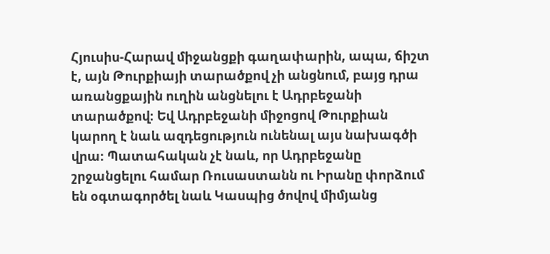Հյուսիս-Հարավ միջանցքի գաղափարին, ապա, ճիշտ է, այն Թուրքիայի տարածքով չի անցնում, բայց դրա առանցքային ուղին անցնելու է Ադրբեջանի տարածքով։ Եվ Ադրբեջանի միջոցով Թուրքիան կարող է նաև ազդեցություն ունենալ այս նախագծի վրա։ Պատահական չէ նաև, որ Ադրբեջանը շրջանցելու համար Ռուսաստանն ու Իրանը փորձում են օգտագործել նաև Կասպից ծովով միմյանց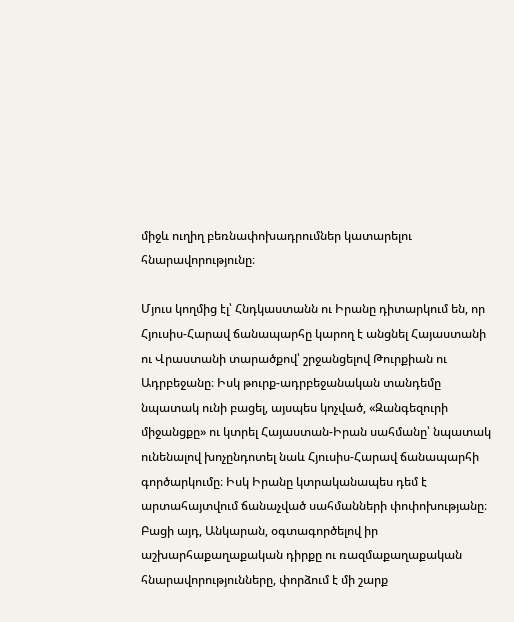միջև ուղիղ բեռնափոխադրումներ կատարելու հնարավորությունը։

Մյուս կողմից էլ՝ Հնդկաստանն ու Իրանը դիտարկում են, որ Հյուսիս-Հարավ ճանապարհը կարող է անցնել Հայաստանի ու Վրաստանի տարածքով՝ շրջանցելով Թուրքիան ու Ադրբեջանը։ Իսկ թուրք-ադրբեջանական տանդեմը նպատակ ունի բացել, այսպես կոչված, «Զանգեզուրի միջանցքը» ու կտրել Հայաստան-Իրան սահմանը՝ նպատակ ունենալով խոչընդոտել նաև Հյուսիս-Հարավ ճանապարհի գործարկումը։ Իսկ Իրանը կտրականապես դեմ է արտահայտվում ճանաչված սահմանների փոփոխությանը։ Բացի այդ, Անկարան, օգտագործելով իր աշխարհաքաղաքական դիրքը ու ռազմաքաղաքական հնարավորությունները, փորձում է մի շարք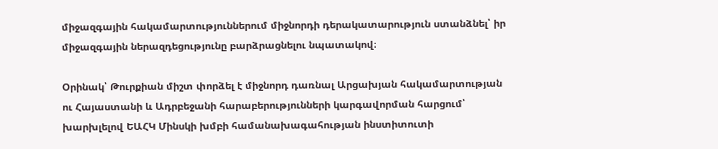միջազգային հակամարտություններում միջնորդի դերակատարություն ստանձնել՝ իր միջազգային ներազդեցությունը բարձրացնելու նպատակով։

Օրինակ՝ Թուրքիան միշտ փորձել է միջնորդ դառնալ Արցախյան հակամարտության ու Հայաստանի և Ադրբեջանի հարաբերությունների կարգավորման հարցում՝ խարխլելով ԵԱՀԿ Մինսկի խմբի համանախագահության ինստիտուտի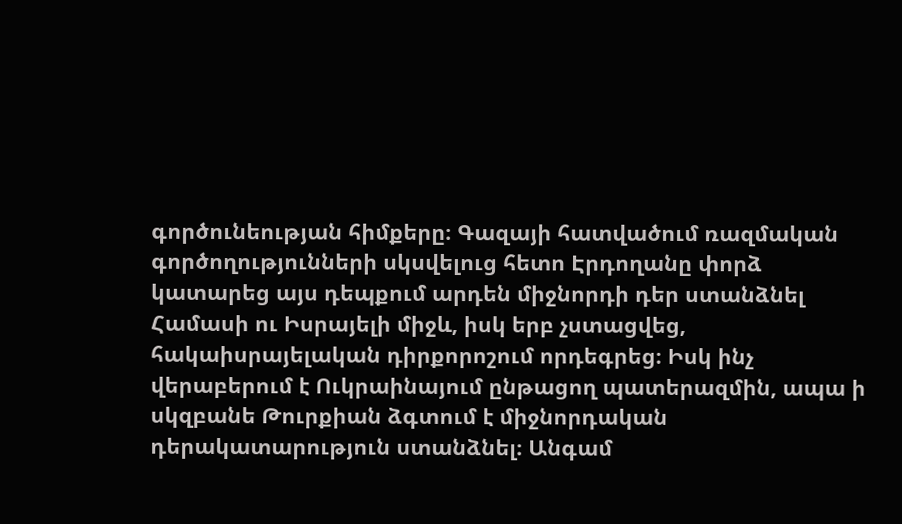գործունեության հիմքերը։ Գազայի հատվածում ռազմական գործողությունների սկսվելուց հետո Էրդողանը փորձ կատարեց այս դեպքում արդեն միջնորդի դեր ստանձնել Համասի ու Իսրայելի միջև, իսկ երբ չստացվեց, հակաիսրայելական դիրքորոշում որդեգրեց։ Իսկ ինչ վերաբերում է Ուկրաինայում ընթացող պատերազմին, ապա ի սկզբանե Թուրքիան ձգտում է միջնորդական դերակատարություն ստանձնել։ Անգամ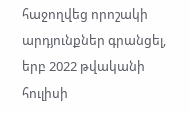հաջողվեց որոշակի արդյունքներ գրանցել, երբ 2022 թվականի հուլիսի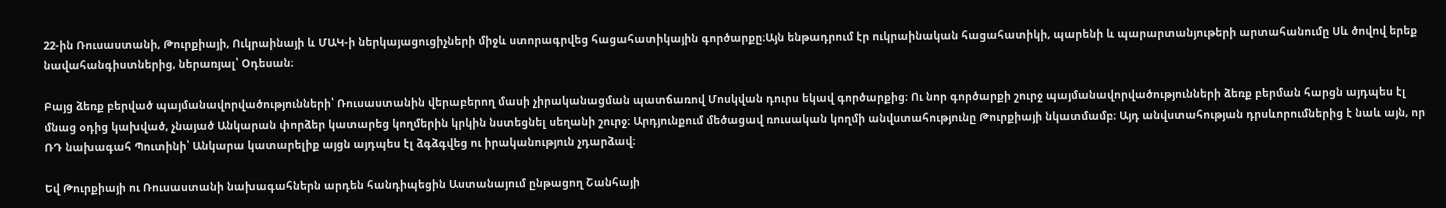22-ին Ռուսաստանի, Թուրքիայի, Ուկրաինայի և ՄԱԿ-ի ներկայացուցիչների միջև ստորագրվեց հացահատիկային գործարքը։Այն ենթադրում էր ուկրաինական հացահատիկի, պարենի և պարարտանյութերի արտահանումը Սև ծովով երեք նավահանգիստներից, ներառյալ՝ Օդեսան։

Բայց ձեռք բերված պայմանավորվածությունների՝ Ռուսաստանին վերաբերող մասի չիրականացման պատճառով Մոսկվան դուրս եկավ գործարքից։ Ու նոր գործարքի շուրջ պայմանավորվածությունների ձեռք բերման հարցն այդպես էլ մնաց օդից կախված, չնայած Անկարան փորձեր կատարեց կողմերին կրկին նստեցնել սեղանի շուրջ։ Արդյունքում մեծացավ ռուսական կողմի անվստահությունը Թուրքիայի նկատմամբ։ Այդ անվստահության դրսևորումներից է նաև այն, որ ՌԴ նախագահ Պուտինի՝ Անկարա կատարելիք այցն այդպես էլ ձգձգվեց ու իրականություն չդարձավ։

Եվ Թուրքիայի ու Ռուսաստանի նախագահներն արդեն հանդիպեցին Աստանայում ընթացող Շանհայի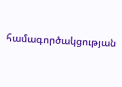համագործակցության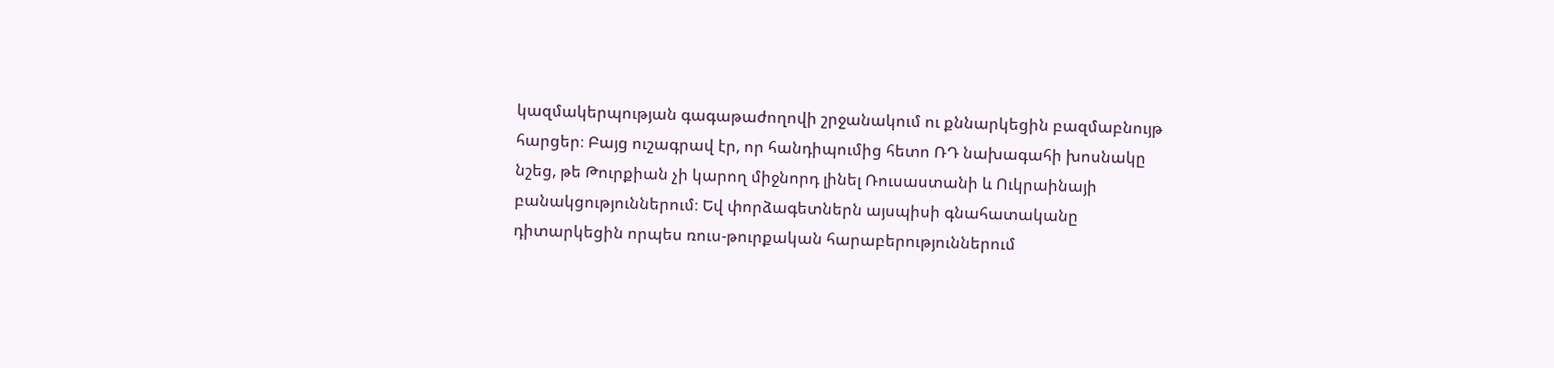կազմակերպության գագաթաժողովի շրջանակում ու քննարկեցին բազմաբնույթ հարցեր։ Բայց ուշագրավ էր, որ հանդիպումից հետո ՌԴ նախագահի խոսնակը նշեց, թե Թուրքիան չի կարող միջնորդ լինել Ռուսաստանի և Ուկրաինայի բանակցություններում։ Եվ փորձագետներն այսպիսի գնահատականը դիտարկեցին որպես ռուս-թուրքական հարաբերություններում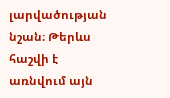լարվածության նշան։ Թերևս հաշվի է առնվում այն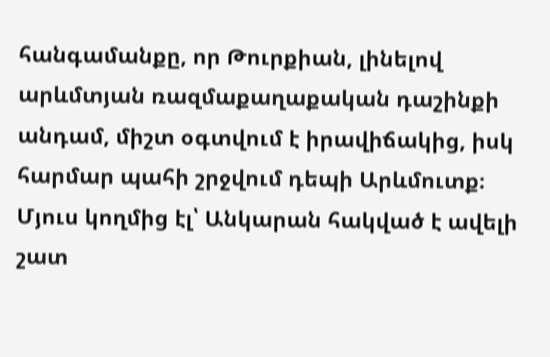հանգամանքը, որ Թուրքիան, լինելով արևմտյան ռազմաքաղաքական դաշինքի անդամ, միշտ օգտվում է իրավիճակից, իսկ հարմար պահի շրջվում դեպի Արևմուտք։ Մյուս կողմից էլ՝ Անկարան հակված է ավելի շատ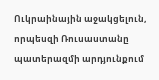Ուկրաինային աջակցելուն, որպեսզի Ռուսաստանը պատերազմի արդյունքում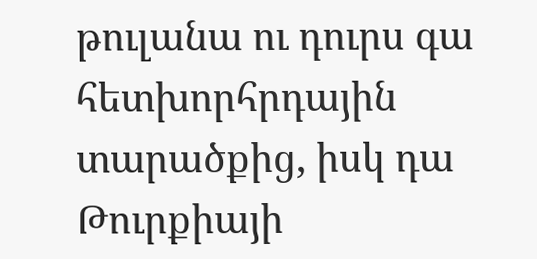թուլանա ու դուրս գա հետխորհրդային տարածքից, իսկ դա Թուրքիայի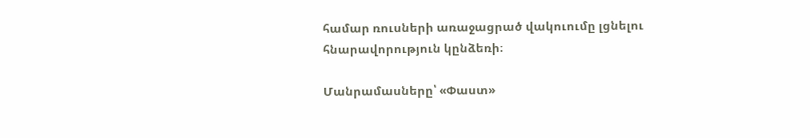համար ռուսների առաջացրած վակուումը լցնելու հնարավորություն կընձեռի։

Մանրամասները՝ «Փաստ»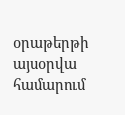օրաթերթի այսօրվա համարում